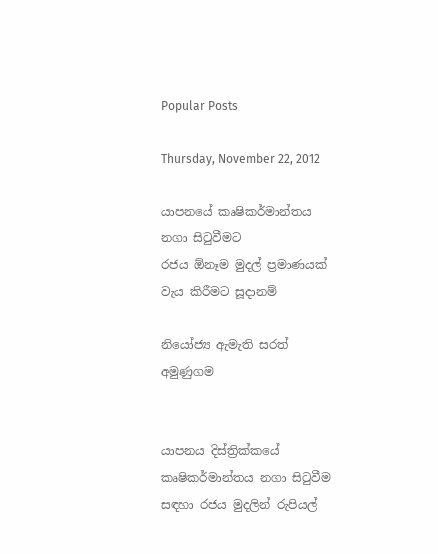Popular Posts

Thursday, November 22, 2012

යාපනයේ කෘෂිකර්මාන්තය නගා සිටුවීමට
රජය ඕනෑම මුදල් ප්‍රමාණයක්‌ වැය කිරීමට සූදානම්

නියෝජ්‍ය ඇමැති සරත් අමුණුගම


යාපනය දිස්‌ත්‍රික්‌කයේ කෘෂිකර්මාන්තය නගා සිටුවීම සඳහා රජය මුදලින් රුපියල්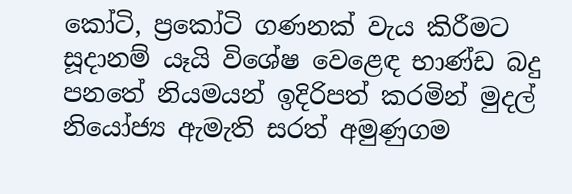කෝටි, ප්‍රකෝටි ගණනක්‌ වැය කිරීමට සූදානම් යෑයි විශේෂ වෙළෙඳ භාණ්‌ඩ බදු පනතේ නියමයන් ඉදිරිපත් කරමින් මුදල් නියෝජ්‍ය ඇමැති සරත් අමුණුගම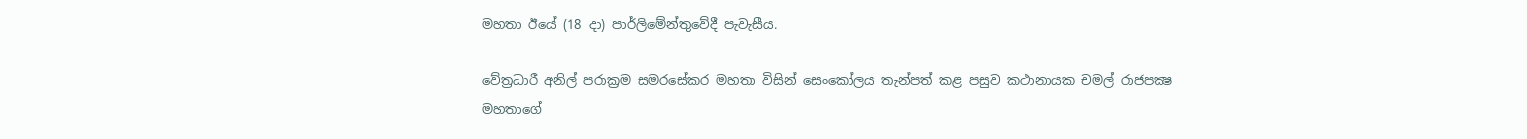මහතා ඊයේ (18 දා) පාර්ලිමේන්තුවේදී පැවැසීය.

වේත්‍රධාරී අනිල් පරාක්‍රම සමරසේකර මහතා විසින් සෙංකෝලය තැන්පත් කළ පසුව කථානායක චමල් රාජපක්‍ෂ මහතාගේ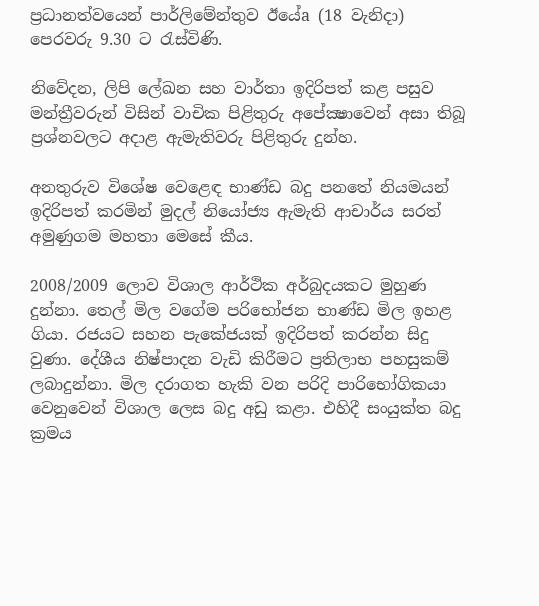ප්‍රධානත්වයෙන් පාර්ලිමේන්තුව ඊයේa (18 වැනිදා) පෙරවරු 9.30 ට රැස්‌විණි.

නිවේදන, ලිපි ලේඛන සහ වාර්තා ඉදිරිපත් කළ පසුව මන්ත්‍රීවරුන් විසින් වාචික පිළිතුරු අපේක්‍ෂාවෙන් අසා තිබූ ප්‍රශ්නවලට අදාළ ඇමැතිවරු පිළිතුරු දුන්හ.

අනතුරුව විශේෂ වෙළෙඳ භාණ්‌ඩ බදු පනතේ නියමයන් ඉදිරිපත් කරමින් මුදල් නියෝජ්‍ය ඇමැති ආචාර්ය සරත් අමුණුගම මහතා මෙසේ කීය.

2008/2009 ලොව විශාල ආර්ථික අර්බුදයකට මුහුණ දුන්නා. තෙල් මිල වගේම පරිභෝජන භාණ්‌ඩ මිල ඉහළ ගියා. රජයට සහන පැකේජයක්‌ ඉදිරිපත් කරන්න සිදු වුණා. දේශීය නිෂ්පාදන වැඩි කිරීමට ප්‍රතිලාභ පහසුකම් ලබාදුන්නා. මිල දරාගත හැකි වන පරිදි පාරිභෝගිකයා වෙනුවෙන් විශාල ලෙස බදු අඩු කළා. එහිදී සංයුක්‌ත බදු ක්‍රමය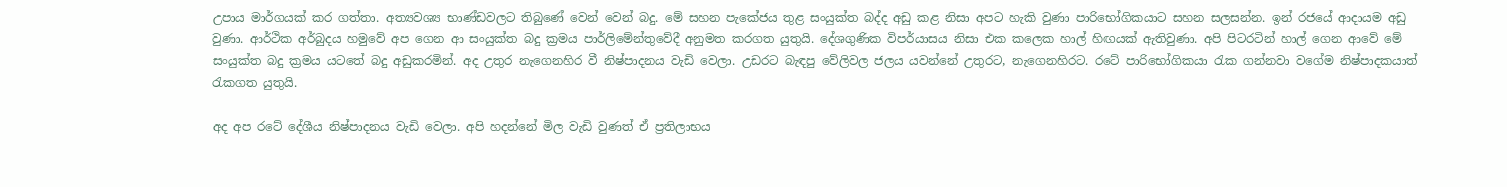උපාය මාර්ගයක්‌ කර ගත්තා. අත්‍යවශ්‍ය භාණ්‌ඩවලට තිබුණේ වෙන් වෙන් බදු. මේ සහන පැකේජය තුළ සංයුක්‌ත බද්ද අඩු කළ නිසා අපට හැකි වුණා පාරිභෝගිකයාට සහන සලසන්න. ඉන් රජයේ ආදායම අඩු වුණා. ආර්ථික අර්බුදය හමුවේ අප ගෙන ආ සංයුක්‌ත බදු ක්‍රමය පාර්ලිමේන්තුවේදී අනුමත කරගත යුතුයි. දේශගුණික විපර්යාසය නිසා එක කලෙක හාල් හිඟයක්‌ ඇතිවුණා. අපි පිටරටින් හාල් ගෙන ආවේ මේ සංයුක්‌ත බදු ක්‍රමය යටතේ බදු අඩුකරමින්. අද උතුර නැගෙනහිර වී නිෂ්පාදනය වැඩි වෙලා. උඩරට බැඳපු වේලිවල ජලය යවන්නේ උතුරට, නැගෙනහිරට. රටේ පාරිභෝගිකයා රැක ගන්නවා වගේම නිෂ්පාදකයාත් රැකගත යුතුයි.

අද අප රටේ දේශීය නිෂ්පාදනය වැඩි වෙලා. අපි හදන්නේ මිල වැඩි වුණත් ඒ ප්‍රතිලාභය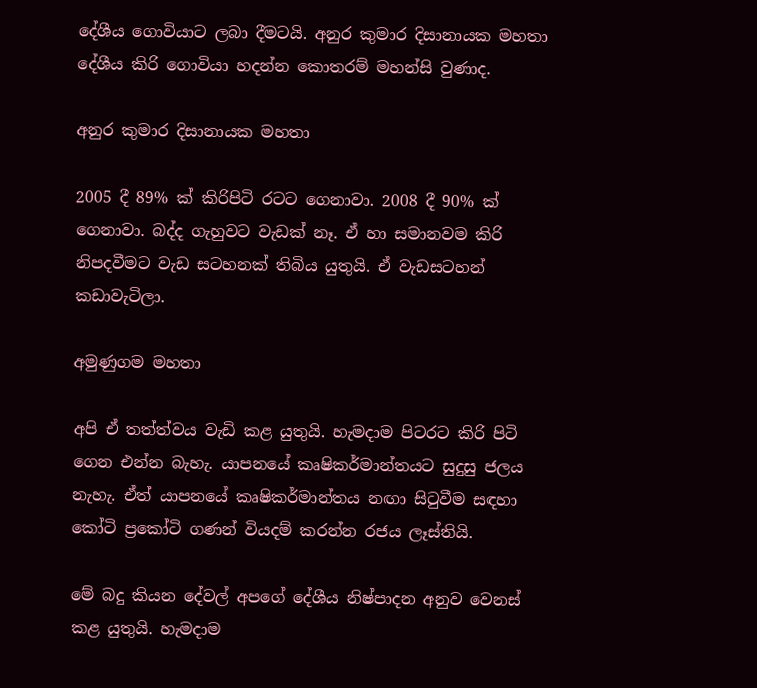දේශීය ගොවියාට ලබා දීමටයි. අනුර කුමාර දිසානායක මහතා දේශීය කිරි ගොවියා හදන්න කොතරම් මහන්සි වුණාද.

අනුර කුමාර දිසානායක මහතා

2005 දී 89% ක්‌ කිරිපිටි රටට ගෙනාවා. 2008 දී 90% ක්‌ ගෙනාවා. බද්ද ගැහුවට වැඩක්‌ නෑ. ඒ හා සමානවම කිරි නිපදවීමට වැඩ සටහනක්‌ තිබිය යුතුයි. ඒ වැඩසටහන් කඩාවැටිලා.

අමුණුගම මහතා

අපි ඒ තත්ත්වය වැඩි කළ යුතුයි. හැමදාම පිටරට කිරි පිටි ගෙන එන්න බැහැ. යාපනයේ කෘෂිකර්මාන්තයට සුදුසු ජලය නැහැ. ඒත් යාපනයේ කෘෂිකර්මාන්තය නඟා සිටුවීම සඳහා කෝටි ප්‍රකෝටි ගණන් වියදම් කරන්න රජය ලෑස්‌තියි.

මේ බදු කියන දේවල් අපගේ දේශීය නිෂ්පාදන අනුව වෙනස්‌ කළ යුතුයි. හැමදාම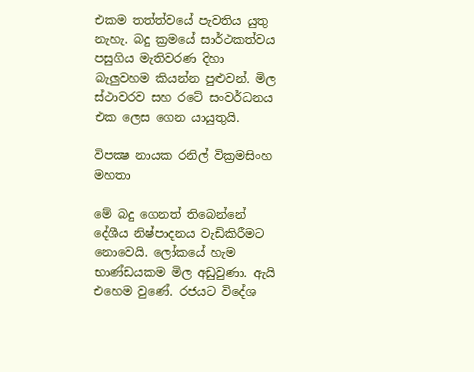එකම තත්ත්වයේ පැවතිය යුතු නැහැ. බදු ක්‍රමයේ සාර්ථකත්වය පසුගිය මැතිවරණ දිහා බැලුවහම කියන්න පුළුවන්. මිල ස්‌ථාවරව සහ රටේ සංවර්ධනය එක ලෙස ගෙන යායුතුයි.

විපක්‍ෂ නායක රනිල් වික්‍රමසිංහ මහතා

මේ බදු ගෙනත් තිබෙන්නේ දේශීය නිෂ්පාදනය වැඩිකිරීමට නොවෙයි. ලෝකයේ හැම භාණ්‌ඩයකම මිල අඩුවුණා. ඇයි එහෙම වුණේ. රජයට විදේශ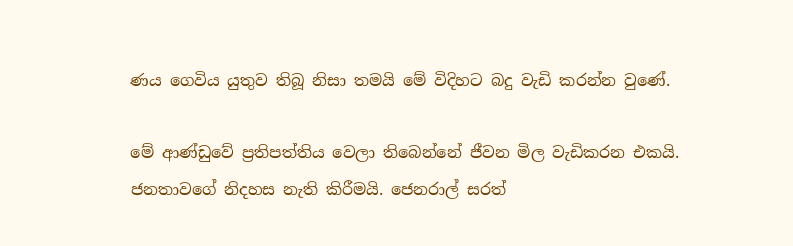ණය ගෙවිය යුතුව තිබූ නිසා තමයි මේ විදිහට බදු වැඩි කරන්න වුණේ.

මේ ආණ්‌ඩුවේ ප්‍රතිපත්තිය වෙලා තිබෙන්නේ ජීවන මිල වැඩිකරන එකයි. ජනතාවගේ නිදහස නැති කිරීමයි. ජෙනරාල් සරත්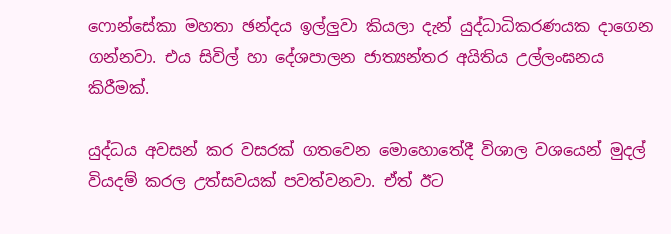ෆොන්සේකා මහතා ඡන්දය ඉල්ලුවා කියලා දැන් යුද්ධාධිකරණයක දාගෙන ගන්නවා. එය සිවිල් හා දේශපාලන ජාත්‍යන්තර අයිතිය උල්ලංඝනය කිරීමක්‌.

යුද්ධය අවසන් කර වසරක්‌ ගතවෙන මොහොතේදී විශාල වශයෙන් මුදල් වියදම් කරල උත්සවයක්‌ පවත්වනවා. ඒත් ඊට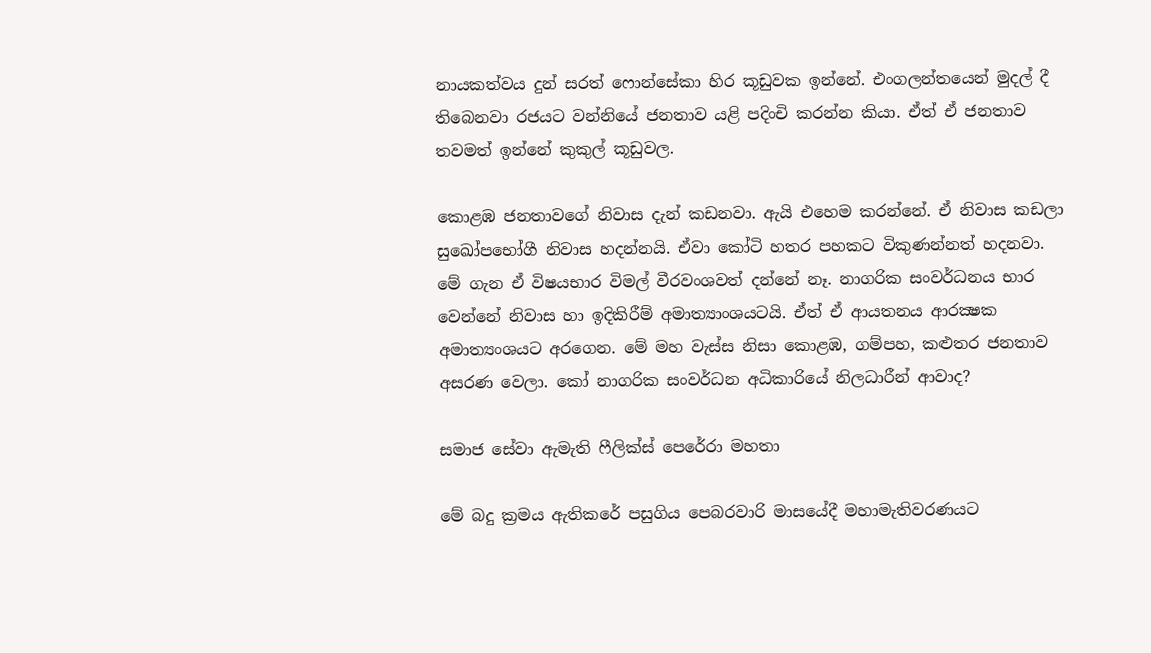නායකත්වය දුන් සරත් ෆොන්සේකා හිර කූඩුවක ඉන්නේ. එංගලන්තයෙන් මුදල් දී තිබෙනවා රජයට වන්නියේ ජනතාව යළි පදිංචි කරන්න කියා. ඒත් ඒ ජනතාව තවමත් ඉන්නේ කුකුල් කූඩුවල.

කොළඹ ජනතාවගේ නිවාස දැන් කඩනවා. ඇයි එහෙම කරන්නේ. ඒ නිවාස කඩලා සුඛෝපභෝගී නිවාස හදන්නයි. ඒවා කෝටි හතර පහකට විකුණන්නත් හදනවා. මේ ගැන ඒ විෂයභාර විමල් වීරවංශවත් දන්නේ නෑ. නාගරික සංවර්ධනය භාර වෙන්නේ නිවාස හා ඉදිකිරීම් අමාත්‍යාංශයටයි. ඒත් ඒ ආයතනය ආරක්‍ෂක අමාත්‍යංශයට අරගෙන. මේ මහ වැස්‌ස නිසා කොළඹ, ගම්පහ, කළුතර ජනතාව අසරණ වෙලා. කෝ නාගරික සංවර්ධන අධිකාරියේ නිලධාරීන් ආවාද?

සමාජ සේවා ඇමැති ෆීලික්‌ස්‌ පෙරේරා මහතා

මේ බදු ක්‍රමය ඇතිකරේ පසුගිය පෙබරවාරි මාසයේදී මහාමැතිවරණයට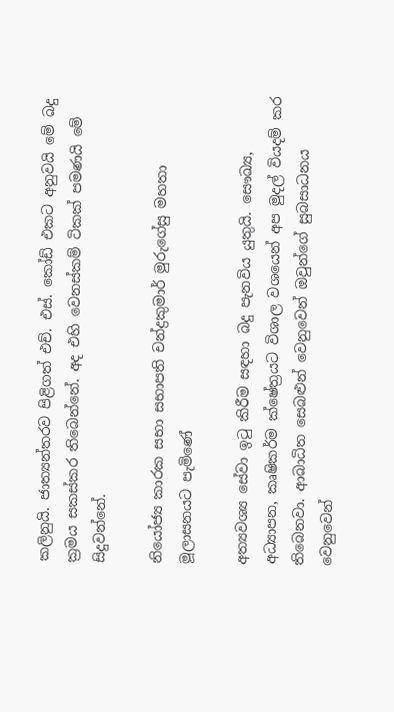කලිනුයි. ජාත්‍යන්තරව පිළිගත් එච්. එස්‌. කෝඩ් එකට අනුවයි මේ බදු ක්‍රමය සකස්‌කර තිබෙන්නේ. අද එහි වෙනස්‌කම් ටිකක්‌ පමණයි මේ සිදුවන්නේ.

නියෝජ්‍ය කාරක සභා සභාපති චන්ද්‍රකුමාර් මුරුගේසු මහතා මූලාසනයට පැමිණේ

අත්‍යවශ්‍ය සේවා ඉටු කිරීම සඳහා බදු පැනවිය යුතුයි. සෞඛ්‍ය, අධ්‍යාපන, කෘෂිකර්ම ක්‌ෂේත්‍රයට විශාල වශයෙන් අප මුදල් වියදම් කර තිබෙනවා. ආබාධිත සෙබළුන් වෙනුවෙන් ඔවුන්ගේ සුබසාධනය වෙනුවෙන්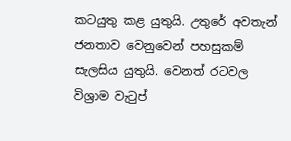කටයුතු කළ යුතුයි. උතුරේ අවතැන් ජනතාව වෙනුවෙන් පහසුකම් සැලසිය යුතුයි. වෙනත් රටවල විශ්‍රාම වැටුප්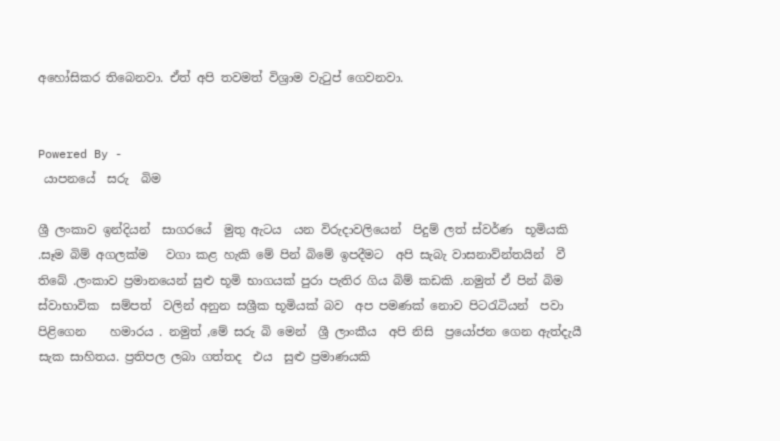අහෝසිකර තිබෙනවා. ඒත් අපි තවමත් විශ්‍රාම වැටුප් ගෙවනවා.


Powered By -
 යාපනයේ  සරු  බිම

ශ්‍රී ලංකාව ඉන්දියන්  සාගරයේ  මුතු ඇටය  යන විරුදාවලියෙන්  පිදුම් ලත් ස්වර්ණ  භූමියකි .සෑම බිම් අගලක්ම   වගා කළ හැකි මේ පින් බිමේ ඉපදීමට  අපි සැබැ වාසනාව්න්තයින්  වී තිබේ .ලංකාව ප්‍රමානයෙන් සුළු භූමි භාගයක් පුරා පැතිර ගිය බිම් කඩකි .නමුත් ඒ පින් බිම ස්වාභාවික  සම්පත්  වලින් අනුන සශ්‍රීක භූමියක් බව  අප පමණක් නොව පිටරැටියන්  පවා  පිළිගෙන    හමාරය . නමුත් ,මේ සරු බි මෙන්  ශ්‍රී ලාංකීය  අපි නිසි  ප්‍රයෝජන ගෙන ඇත්දැයී සැක සාහිතය. ප්‍රතිපල ලබා ගත්තද  එය  සුළු ප්‍රමාණයකි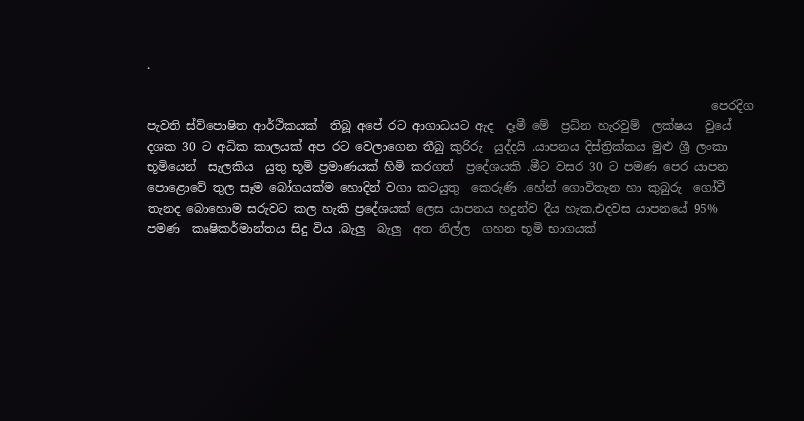.

                                                                                              පෙරදිග  පැවති ස්ව්පොෂිත ආර්ථිකයක්  තිබූ අපේ රට ආගාධයට ඇද  දෑමී මේ  ප්‍රධ්න හැරවුම්  ලක්ෂය  වුයේ දශක 30 ට අධික කාලයක් අප රට වෙලාගෙන තීබු කුරිරු  යුද්දයි .යාපනය දිස්ත්‍රික්කය මුළු ශ්‍රී ලංකා භූමියෙන්  සැලකිය  යුතු භූමි ප්‍රමාණයක් හිමි කරගත්  ප්‍රදේශයකි .මීට වසර 30 ට පමණ පෙර යාපන පොළොවේ තුල සෑම බෝගයක්ම හොදින් වගා කටයුතු  කෙරුණි .හේන් ගොවිතැන හා කුබුරු  ගෝවී  තැනද බොහොම සරුවට කල හැකි ප්‍රදේශයක් ලෙස යාපනය හදුන්ව දීය හැක.එදවස යාපනයේ 95% පමණ  කෘෂිකර්මාන්තය සිදු විය .බැලු  බැලු  අත නිල්ල  ගහන භූමි භාගයක්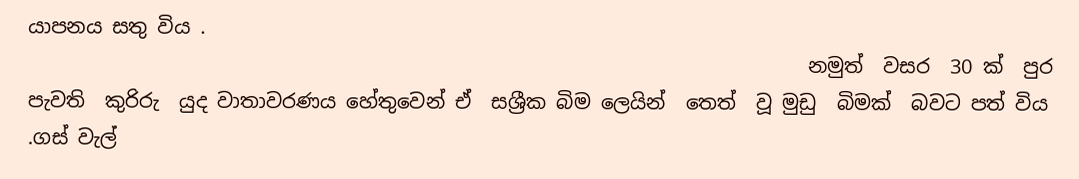යාපනය සතු විය .
                                                                              නමුත්  වසර  30 ක්  පුර පැවති  කුරිරු  යුද වාතාවරණය හේතුවෙන් ඒ  සශ්‍රීක බිම ලෙයින්  තෙත්  වූ මුඩු  බිමක්  බවට පත් විය .ගස් වැල්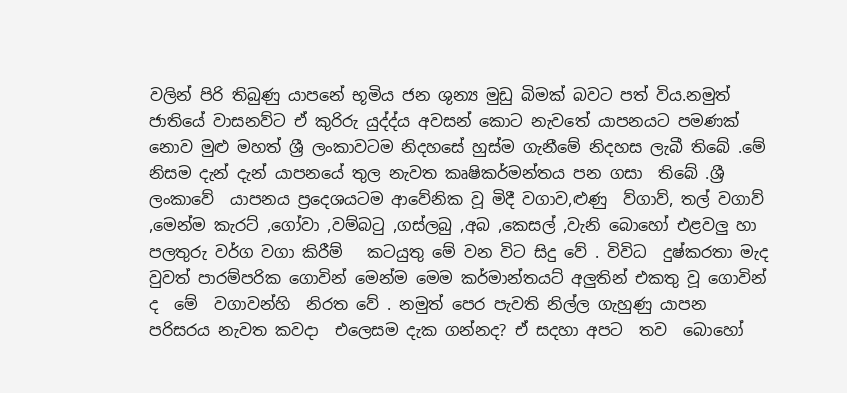වලින් පිරි තිබුණු යාපනේ භූමිය ජන ශුන්‍ය මුඩු බිමක් බවට පත් විය.නමුත් ජාතියේ වාසනව්ට ඒ කුරිරු යුද්ද්ය අවසන් කොට නැවතේ යාපනයට පමණක් නොව මුළු මහත් ශ්‍රී ලංකාවටම නිදහසේ හුස්ම ගැනීමේ නිදහස ලැබී තිබේ .මේ නිසම දැන් දැන් යාපනයේ තුල නැවත කෘෂිකර්මන්තය පන ගසා  තිබේ .ශ්‍රී ලංකාවේ  යාපනය ප්‍රදෙශයටම ආවේනික වූ මිදී වගාව,ළුණු  ව්ගාව්, තල් වගාව් ,මෙන්ම කැරට් ,ගෝවා ,වම්බටු ,ගස්ලබු ,අබ ,කෙසල් ,වැනි බොහෝ එළවලු හා පලතුරු වර්ග වගා කිරීම්   කටයුතු මේ වන විට සිදු වේ . විවිධ  දුෂ්කරතා මැද වුවත් පාරම්පරික ගොවින් මෙන්ම මෙම කර්මාන්තයට් අලුතින් එකතු වූ ගොවින් ද  මේ  වගාවන්හි  නිරත වේ . නමුත් පෙර පැවති නිල්ල ගැහුණු යාපන  පරිසරය නැවත කවදා  එලෙසම දැක ගන්නද? ඒ සදහා අපට  තව  බොහෝ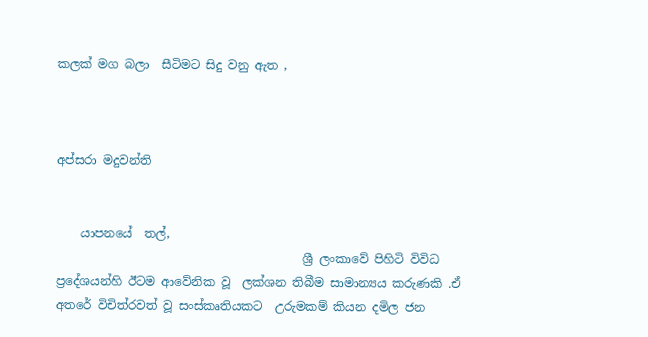කලක් මග බලා  සීටිමට සිදු වනු ඇත ,



අප්සරා මදුවන්ති


    යාපනයේ  තල්,
                                         ශ්‍රී ලංකාවේ පිහිටි විවිධ ප්‍රදේශයන්හි ඊටම ආවේනික වූ  ලක්ශන තිබීම සාමාන්‍යය කරුණකි .ඒ අතරේ විචිත්රවත් වූ සංස්කෘතියකට  උරුමකම් කියන දමිල ජන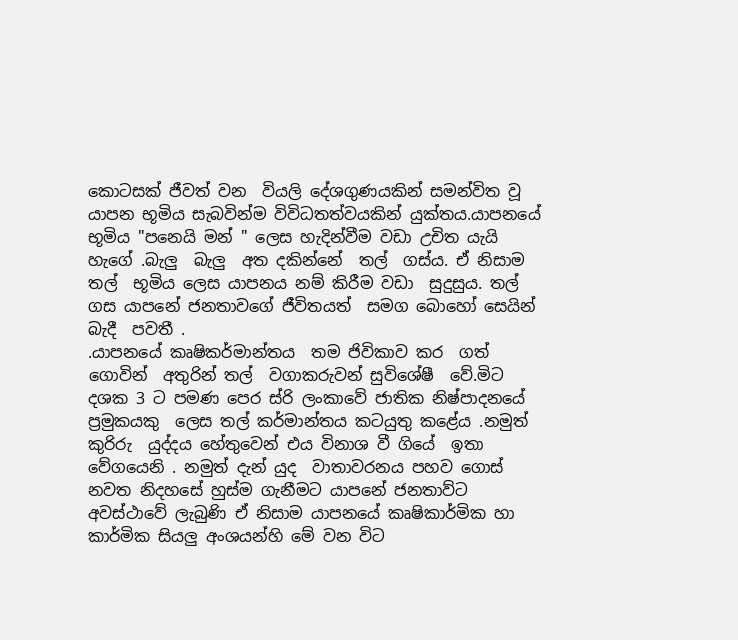කොටසක් ජීවත් වන  වියලි දේශගුණයකින් සමන්විත වූ යාපන භූමිය සැබවින්ම විවිධතත්වයකින් යුක්තය.යාපනයේ භූමිය "පනෙයි මන් " ලෙස හැදින්වීම වඩා උචිත යැයි  හැගේ .බැලු  බැලු  අත දකින්නේ  තල්  ගස්ය. ඒ නිසාම  තල්  භූමිය ලෙස යාපනය නම් කිරීම වඩා  සුදුසුය. තල්  ගස යාපනේ ජනතාවගේ ජීවිතයත්  සමග බොහෝ සෙයින් බැදී  පවතී .
.යාපනයේ කෘෂිකර්මාන්තය  තම ජිවිකාව කර  ගත් ගොවින්  අතුරින් තල්  වගාකරුවන් සුවිශේෂී  වේ.මිට  දශක 3 ට පමණ පෙර ස්රි ලංකාවේ ජාතික නිෂ්පාදනයේ ප්‍රමුකයකු  ලෙස තල් කර්මාන්තය කටයුතු කළේය .නමුත් කුරිරු  යුද්දය හේතුවෙන් එය විනාශ වී ගියේ  ඉතා  වේගයෙනි . නමුත් දැන් යුද  වාතාවරනය පහව ගොස් නවත නිදහසේ හුස්ම ගැනීමට යාපනේ ජනතාව්ට අවස්ථාවේ ලැබුණි ඒ නිසාම යාපනයේ කෘෂිකාර්මික හා කාර්මික සියලු අංශයන්හි මේ වන විට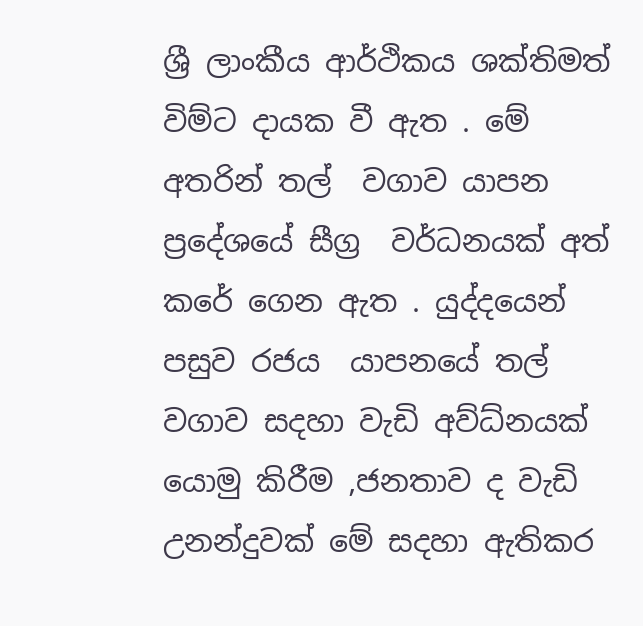ශ්‍රී ලාංකීය ආර්ථිකය ශක්තිමත් විම්ට දායක වී ඇත . මේ අතරින් තල්  වගාව යාපන ප්‍රදේශයේ සීග්‍ර  වර්ධනයක් අත්  කරේ ගෙන ඇත . යුද්දයෙන්  පසුව රජය  යාපනයේ තල් වගාව සදහා වැඩි අව්ධ්නයක් යොමු කිරීම ,ජනතාව ද වැඩි උනන්දුවක් මේ සදහා ඇතිකර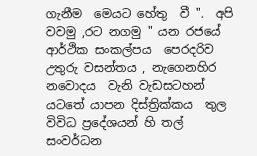ගැනීම  මෙයට හේතු  වී ".  අපි වවමු ,රට නගමු " යන රජයේ ආර්ථික සංකල්පය  පෙරදරිව උතුරු වසන්තය , නැගෙනහිර  නවොදය  වැනි වැඩසටහන්  යටතේ යාපන දිස්ත්‍රික්කය  තුල විවිධ ප්‍රදේශයන් හි තල්  සංවර්ධන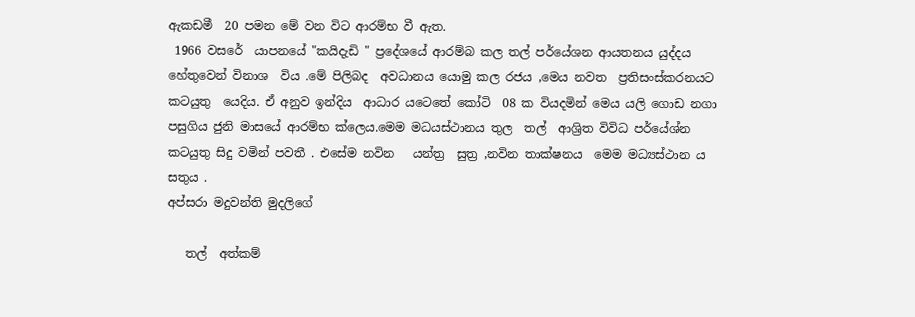ඇකඩමී  20 පමන මේ වන විට ආරම්භ වී ඇත.
 1966 වසරේ  යාපනයේ "කයිදැඩි " ප්‍රදේශයේ ආරම්බ කල තල් පර්යේශන ආයතනය යුද්දය හේතුවෙන් විනාශ  විය .මේ පිලිබද  අවධානය යොමු කල රජය ,මෙය නවත  ප්‍රතිසංස්කරනයට  කටයුතු  යෙදිය. ඒ අනුව ඉන්දිය  ආධාර යටෙතේ කෝටි  08 ක වියදමින් මෙය යලි ගොඩ නගා පසුගිය ජුනි මාසයේ ආරම්භ ක්ලෙය.මෙම මධයස්ථානය තුල  තල්  ආශ්‍රිත විවිධ පර්යේශ්න කටයුතු සිදු වමින් පවතී . එසේම නවින   යන්ත්‍ර  සුත්‍ර ,නවින තාක්ෂනය  මෙම මධ්‍යස්ථාන ය සතුය .
අප්සරා මදුවන්ති මුදලිගේ

   තල්  අත්කම්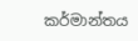කර්මාන්තය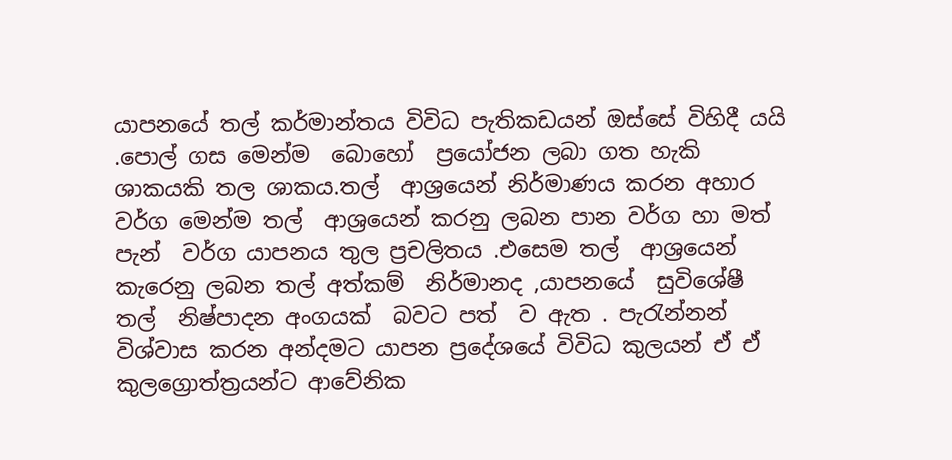යාපනයේ තල් කර්මාන්තය විවිධ පැතිකඩයන් ඔස්සේ විහිදී යයි .පොල් ගස මෙන්ම  බොහෝ  ප්‍රයෝජන ලබා ගත හැකි ශාකයකි තල ශාකය.තල්  ආශ්‍රයෙන් නිර්මාණය කරන අහාර වර්ග මෙන්ම තල්  ආශ්‍රයෙන් කරනු ලබන පාන වර්ග හා මත් පැන්  වර්ග යාපනය තුල ප්‍රචලිතය .එසෙම තල්  ආශ්‍රයෙන් කැරෙනු ලබන තල් අත්කම්  නිර්මානද ,යාපනයේ  සුවිශේෂී  තල්  නිෂ්පාදන අංගයක්  බවට පත්  ව ඇත . පැරැන්නන්  විශ්වාස කරන අන්දමට යාපන ප්‍රදේශයේ විවිධ කුලයන් ඒ ඒ කුලග්‍රොත්ත්‍රයන්ට ආවේනික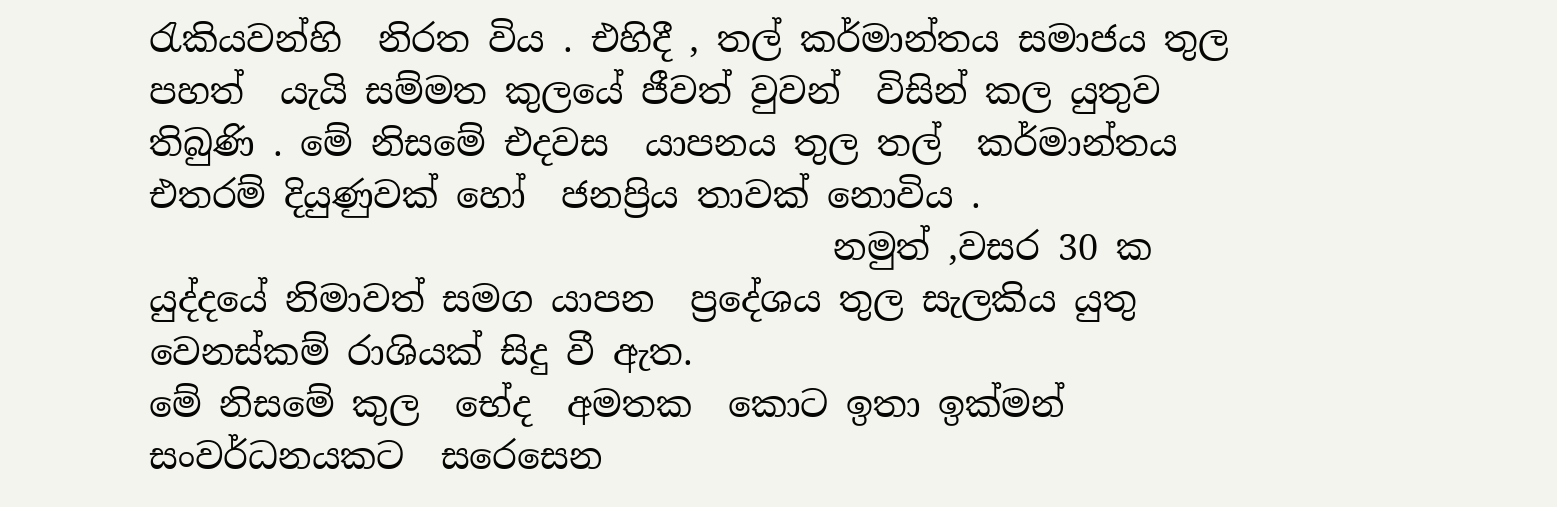රැකියවන්හි  නිරත විය . එහිදී , තල් කර්මාන්තය සමාජය තුල පහත්  යැයි සම්මත කුලයේ ජීවත් වුවන්  විසින් කල යුතුව  තිබුණි . මේ නිසමේ එදවස  යාපනය තුල තල්  කර්මාන්තය එතරම් දියුණුවක් හෝ  ජනප්‍රිය තාවක් නොවිය .
                                      නමුත් ,වසර 30 ක යුද්දයේ නිමාවත් සමග යාපන  ප්‍රදේශය තුල සැලකිය යුතු වෙනස්කම් රාශියක් සිදු වී ඇත.
මේ නිසමේ කුල  භේද  අමතක  කොට ඉතා ඉක්මන්  සංවර්ධනයකට  සරෙසෙන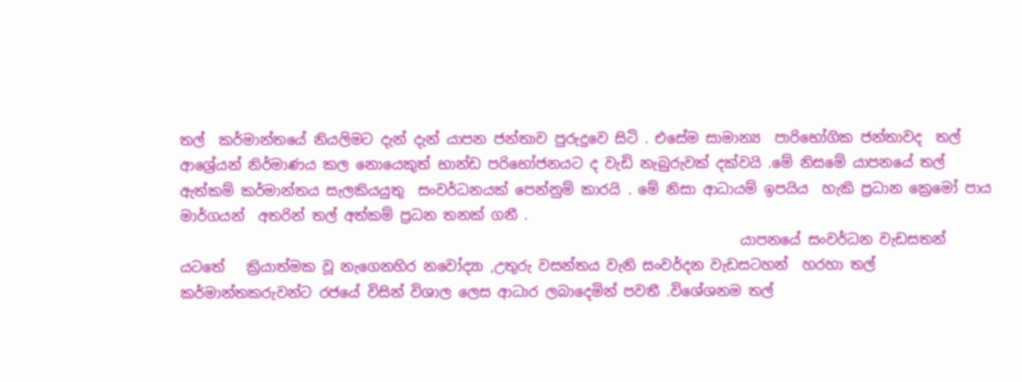තල්  කර්මාන්තයේ නියලිමට දැන් දැන් යාපන ජන්තාව පුරුදුවෙ සිටි . එසේම සාමාන්‍ය  පාරිභෝගික ජන්තාවද  තල්  ආශ්‍රේයන් නිර්මාණය කල නොයෙකුත් භාන්ඩ පරිභෝජනයට ද වැඩි නැබුරුවක් දක්වයි .මේ නිසමේ යාපනයේ තල්  ඇත්කම් කර්මාන්තය සැලකියයුතු  සංවර්ධනයක් පෙන්නුම් කාරයි . මේ නිසා ආධායම් ඉපයිය  හැකි ප්‍රධාන ක්‍රෙමෝ පාය  මාර්ගයන්  අතරින් තල් අත්කම් ප්‍රධන තනක් ගනී .
                                                                                යාපනයේ සංවර්ධන වැඩසතන් යටතේ   ක්‍රියාත්මක වූ නැගෙනහිර නවෝද්‍යා ,උතුරු වසන්තය වැනි සංවර්දන වැඩසටහන්  හරහා තල්  කර්මාන්තකරුවන්ට රජයේ විසින් විශාල ලෙස ආධාර ලබාදෙමින් පවතී .විශේශනම තල්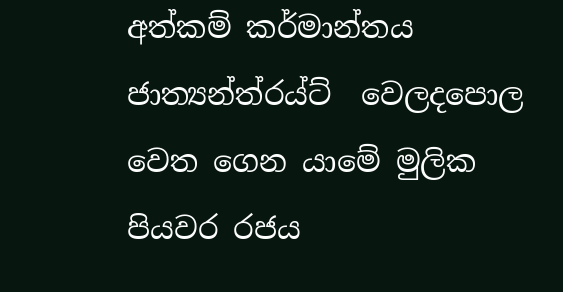අත්කම් කර්මාන්තය ජාත්‍යන්ත්රය්ට්  වෙලදපොල වෙත ගෙන යාමේ මුලික පියවර රජය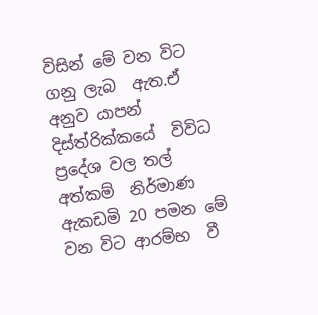විසින් මේ වන විට ගනු ලැබ  ඇත.ඒ අනුව යාපන් දිස්ත්රික්කයේ  විවිධ ප්‍රදේශ වල තල්  අත්කම්  නිර්මාණ  ඇකඩමි 20 පමන මේ වන විට ආරම්භ  වී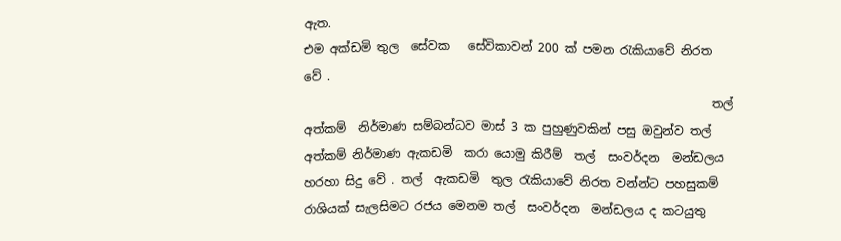ඇත.
එම අක්ඩමි තුල  සේවක   සේවිකාවන් 200 ක් පමන රැකියාවේ නිරත වේ .
                                                                    තල්  අත්කම්  නිර්මාණ සම්බන්ධව මාස් 3 ක පුහුණුවකින් පසු ඔවුන්ව තල්  අත්කම් නිර්මාණ ඇකඩමි  කරා යොමු කිරීම්  තල්  සංවර්දන  මන්ඩලය  හරහා සිදු වේ . තල්  ඇකඩමි  තුල රැකියාවේ නිරත වන්න්ට පහසුකම් රාශියක් සැලසිමට රජය මෙනම තල්  සංවර්දන  මන්ඩලය ද කටයුතු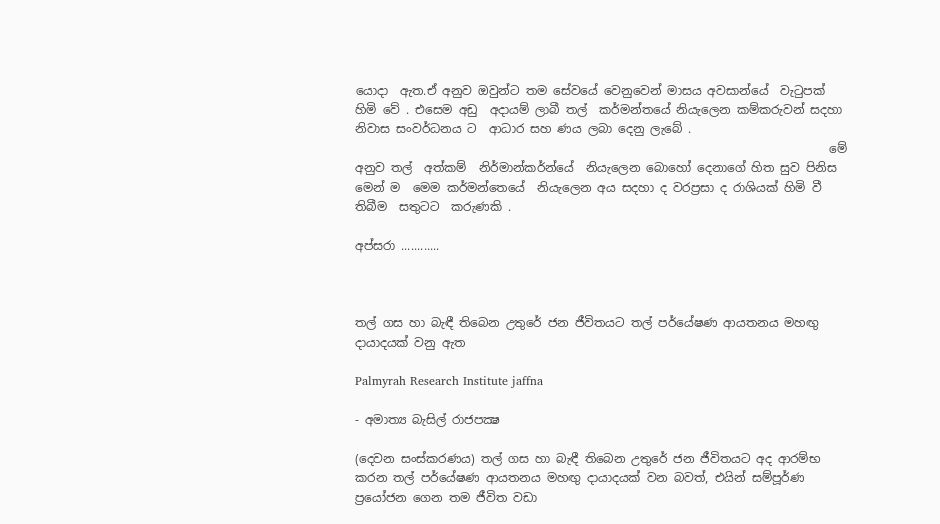යොදා  ඇත.ඒ අනුව ඔවුන්ට තම සේවයේ වෙනුවෙන් මාසය අවසාන්යේ  වැටුපක් හිමි වේ . එසෙම අඩු  අදායම් ලාබී තල්  කර්මන්තයේ නියැලෙන කම්කරුවන් සදහා නිවාස සංවර්ධනය ට  ආධාර සහ ණය ලබා දෙනු ලැබේ .
                                                                               මේ අනුව තල්  අත්කම්  නිර්මාන්කර්න්යේ  නියැලෙන බොහෝ දෙනාගේ හිත සුව පිනිස මෙන් ම  මෙම කර්මන්තෙයේ  නියැලෙන අය සදහා ද වරප්‍රසා ද රාශියක් හිමි වී තිබීම  සතුටට  කරුණකි .

අප්සරා ............



තල් ගස හා බැඳී තිබෙන උතුරේ ජන ජීවිතයට තල් පර්යේෂණ ආයතනය මහඟු දායාදයක් වනු ඇත

Palmyrah Research Institute jaffna

- අමාත්‍ය බැසිල් රාජපක්‍ෂ

(දෙවන සංස්කරණය) තල් ගස හා බැඳී තිබෙන උතුරේ ජන ජීවිතයට අද ආරම්භ කරන තල් පර්යේෂණ ආයතනය මහඟු දායාදයක් වන බවත්, එයින් සම්පූර්ණ ප්‍රයෝජන ගෙන තම ජීවිත වඩා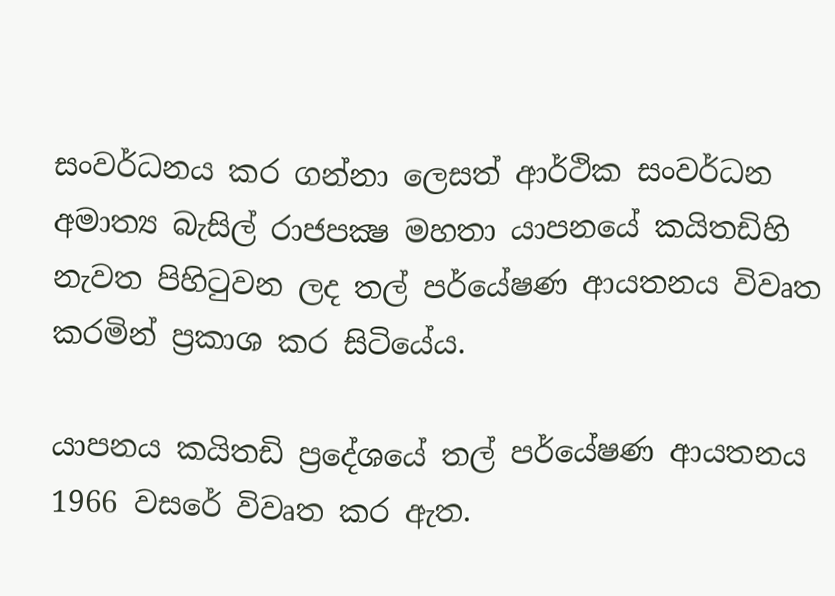සංවර්ධනය කර ගන්නා ලෙසත් ආර්ථික සංවර්ධන අමාත්‍ය බැසිල් රාජපක්‍ෂ මහතා යාපනයේ කයිතඩිහි නැවත පිහිටුවන ලද තල් පර්යේෂණ ආයතනය විවෘත කරමින් ප්‍රකාශ කර සිටියේය.

යාපනය කයිතඩි ප්‍රදේශයේ තල් පර්යේෂණ ආයතනය 1966 වසරේ විවෘත කර ඇත.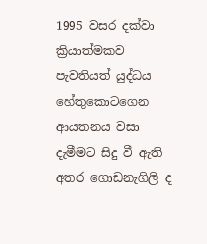1995 වසර දක්වා ක්‍රියාත්මකව පැවතියත් යුද්ධය හේතුකොටගෙන ආයතනය වසා දැමීමට සිදු වී ඇති අතර ගොඩනැගිලි ද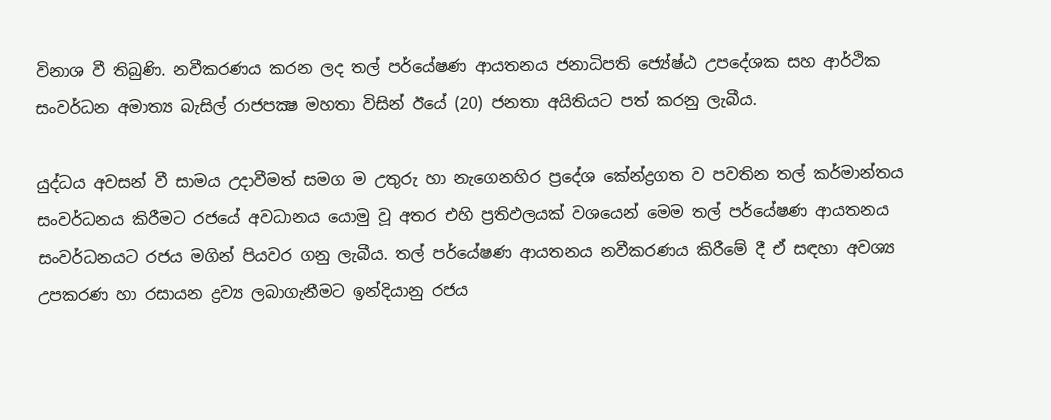විනාශ වී තිබුණි. නවීකරණය කරන ලද තල් පර්යේෂණ ආයතනය ජනාධිපති ජ්‍යේෂ්ඨ උපදේශක සහ ආර්ථික සංවර්ධන අමාත්‍ය බැසිල් රාජපක්‍ෂ මහතා විසින් ඊයේ (20) ජනතා අයිතියට පත් කරනු ලැබීය.

යුද්ධය අවසන් වී සාමය උදාවීමත් සමග ම උතුරු හා නැගෙනහිර ප්‍රදේශ කේන්ද්‍රගත ව පවතින තල් කර්මාන්තය සංවර්ධනය කිරීමට රජයේ අවධානය යොමු වූ අතර එහි ප්‍රතිඵලයක් වශයෙන් මෙම තල් පර්යේෂණ ආයතනය සංවර්ධනයට රජය මගින් පියවර ගනු ලැබීය. තල් පර්යේෂණ ආයතනය නවීකරණය කිරීමේ දී ඒ සඳහා අවශ්‍ය උපකරණ හා රසායන ද්‍රව්‍ය ලබාගැනීමට ඉන්දියානු රජය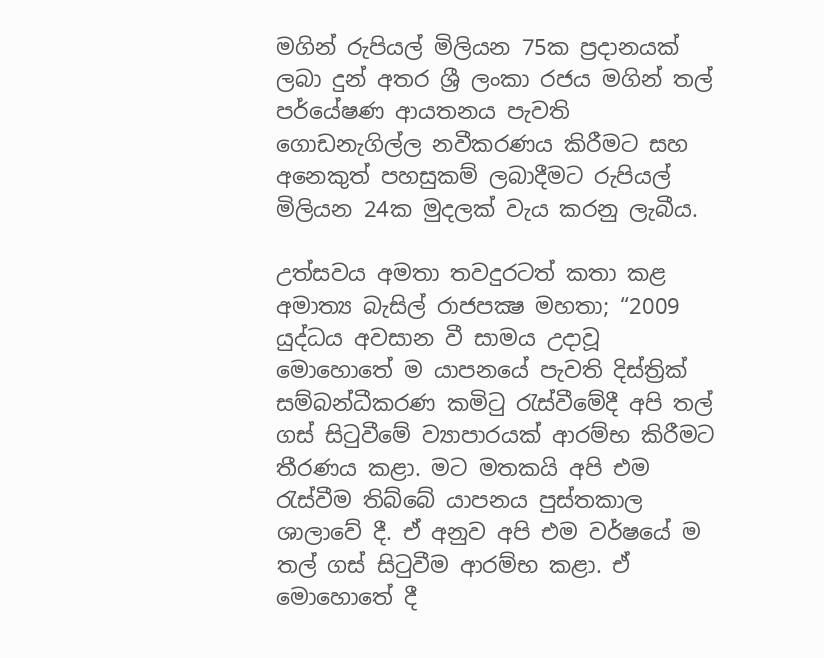මගින් රුපියල් මිලියන 75ක ප්‍රදානයක් ලබා දුන් අතර ශ්‍රී ලංකා රජය මගින් තල් පර්යේෂණ ආයතනය පැවති ගොඩනැගිල්ල නවීකරණය කිරීමට සහ අනෙකුත් පහසුකම් ලබාදීමට රුපියල් මිලියන 24ක මුදලක් වැය කරනු ලැබීය.

උත්සවය අමතා තවදුරටත් කතා කළ අමාත්‍ය බැසිල් රාජපක්‍ෂ මහතා; “2009 යුද්ධය අවසාන වී සාමය උදාවූ මොහොතේ ම යාපනයේ පැවති දිස්ත්‍රික් සම්බන්ධීකරණ කමිටු රැස්වීමේදී අපි තල් ගස් සිටුවීමේ ව්‍යාපාරයක් ආරම්භ කිරීමට තීරණය කළා. මට මතකයි අපි එම රැස්වීම තිබ්බේ යාපනය පුස්තකාල ශාලාවේ දී. ඒ අනුව අපි එම වර්ෂයේ ම තල් ගස් සිටුවීම ආරම්භ කළා. ඒ මොහොතේ දී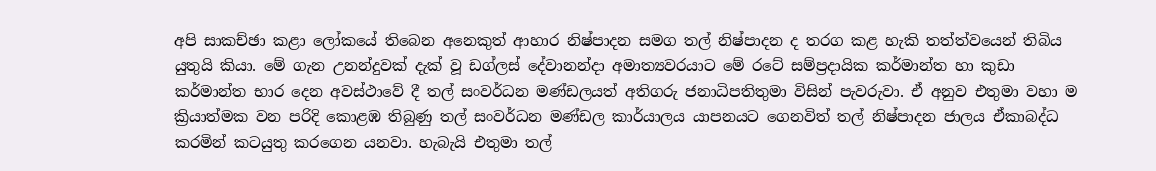අපි සාකච්ඡා කළා ලෝකයේ තිබෙන අනෙකුත් ආහාර නිෂ්පාදන සමග තල් නිෂ්පාදන ද තරග කළ හැකි තත්ත්වයෙන් තිබිය යුතුයි කියා. මේ ගැන උනන්දුවක් දැක් වූ ඩග්ලස් දේවානන්දා අමාත්‍යවරයාට මේ රටේ සම්ප්‍රදායික කර්මාන්ත හා කුඩා කර්මාන්ත භාර දෙන අවස්ථාවේ දී තල් සංවර්ධන මණ්ඩලයත් අතිගරු ජනාධිපතිතුමා විසින් පැවරුවා. ඒ අනුව එතුමා වහා ම ක්‍රියාත්මක වන පරිදි කොළඹ තිබුණු තල් සංවර්ධන මණ්ඩල කාර්යාලය යාපනයට ගෙනවිත් තල් නිෂ්පාදන ජාලය ඒකාබද්ධ කරමින් කටයුතු කරගෙන යනවා. හැබැයි එතුමා තල්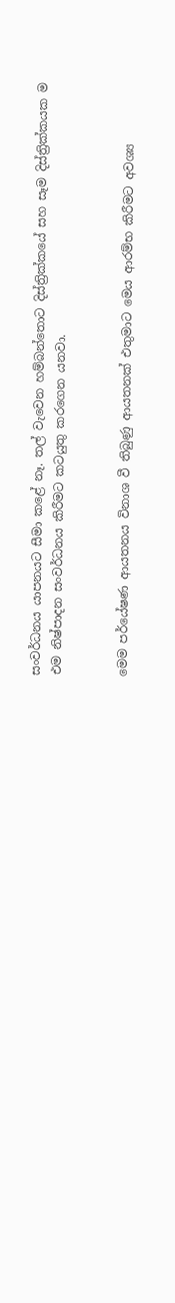සංවර්ධනය යාපනයට සීමා කළේ නෑ. තල් වැවෙන හම්බන්තොට දිස්ත්‍රික්කයේ සහ සෑම දිස්ත්‍රික්කයක ම එම නිෂ්පාදන සංවර්ධනය කිරීමට කටයුතු කරගෙන යනවා.


මෙම පර්යේෂණ ආයතනය විනාශ වී තිබුණු ආයතනක් එතුමාට මෙය ආරම්භ කිරීමට අවශ්‍ය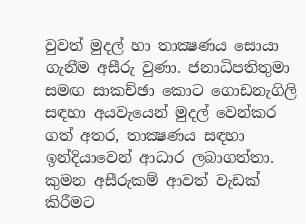වුවත් මුදල් හා තාක්‍ෂණය සොයා ගැනීම අසීරු වුණා. ජනාධිපතිතුමා සමඟ සාකච්ඡා කොට ගොඩනැගිලි සඳහා අයවැයෙන් මුදල් වෙන්කර ගත් අතර, තාක්‍ෂණය සඳහා ඉන්දියාවෙන් ආධාර ලබාගත්තා. කුමන අසීරුකම් ආවත් වැඩක් කිරීමට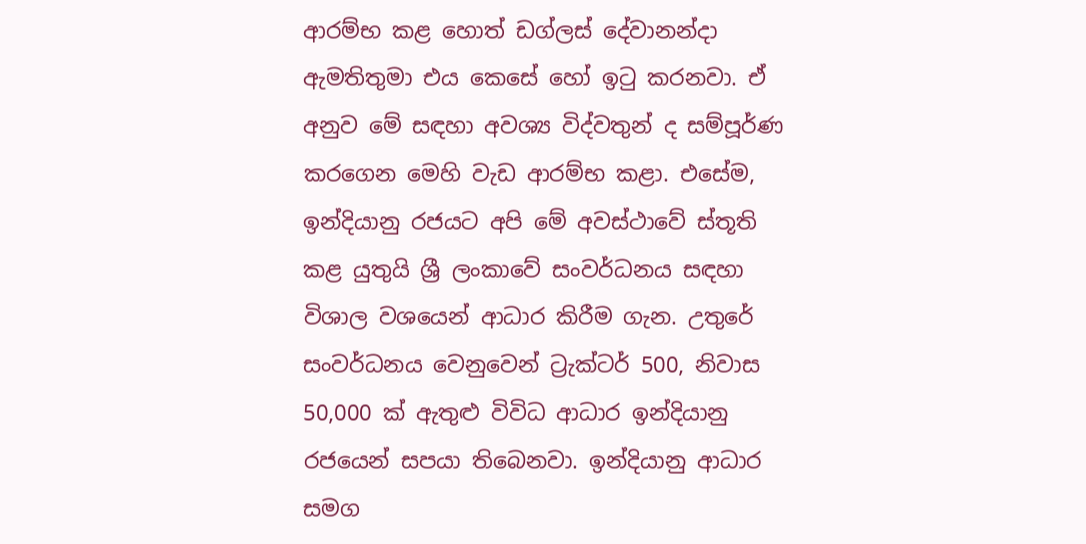ආරම්භ කළ හොත් ඩග්ලස් දේවානන්දා ඇමතිතුමා එය කෙසේ හෝ ඉටු කරනවා. ඒ අනුව මේ සඳහා අවශ්‍ය විද්වතුන් ද සම්පූර්ණ කරගෙන මෙහි වැඩ ආරම්භ කළා. එසේම, ඉන්දියානු රජයට අපි මේ අවස්ථාවේ ස්තූති කළ යුතුයි ශ්‍රී ලංකාවේ සංවර්ධනය සඳහා විශාල වශයෙන් ආධාර කිරීම ගැන. උතුරේ සංවර්ධනය වෙනුවෙන් ට්‍රැක්ටර් 500, නිවාස 50,000 ක් ඇතුළු විවිධ ආධාර ඉන්දියානු රජයෙන් සපයා තිබෙනවා. ඉන්දියානු ආධාර සමග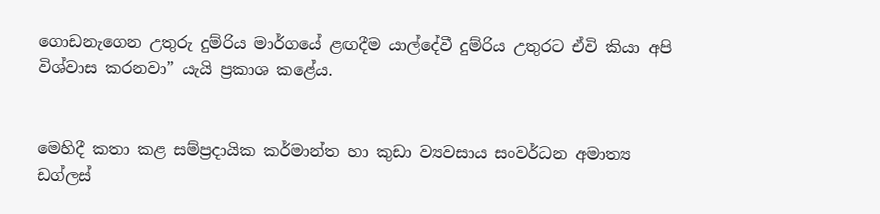ගොඩනැගෙන උතුරු දුම්රිය මාර්ගයේ ළඟදීම යාල්දේවී දුම්රිය උතුරට ඒවි කියා අපි විශ්වාස කරනවා” යැයි ප්‍රකාශ කළේය.


මෙහිදී කතා කළ සම්ප්‍රදායික කර්මාන්ත හා කුඩා ව්‍යවසාය සංවර්ධන අමාත්‍ය ඩග්ලස්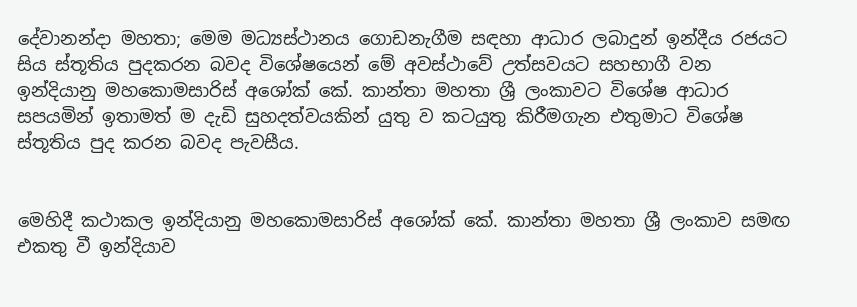දේවානන්දා මහතා; මෙම මධ්‍යස්ථානය ගොඩනැගීම සඳහා ආධාර ලබාදුන් ඉන්දීය රජයට සිය ස්තූතිය පුදකරන බවද විශේෂයෙන් මේ අවස්ථාවේ උත්සවයට සහභාගී වන ඉන්දියානු මහකොමසාරිස් අශෝක් කේ. කාන්තා මහතා ශ්‍රී ලංකාවට විශේෂ ආධාර සපයමින් ඉතාමත් ම දැඩි සුහදත්වයකින් යුතු ව කටයුතු කිරීමගැන එතුමාට විශේෂ ස්තූතිය පුද කරන බවද පැවසීය.


මෙහිදී කථාකල ඉන්දියානු මහකොමසාරිස් අශෝක් කේ. කාන්තා මහතා ශ්‍රී ලංකාව සමඟ එකතු වී ඉන්දියාව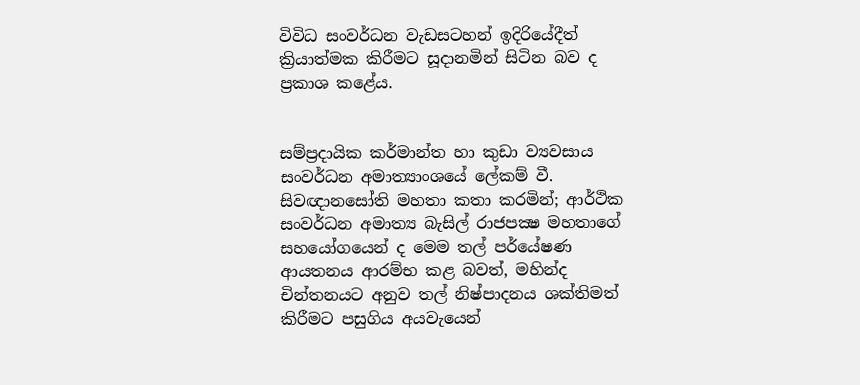විවිධ සංවර්ධන වැඩසටහන් ඉදිරියේදීත් ක්‍රියාත්මක කිරීමට සූදානමින් සිටින බව ද ප්‍රකාශ කළේය.


සම්ප්‍රදායික කර්මාන්ත හා කුඩා ව්‍යවසාය සංවර්ධන අමාත්‍යාංශයේ ලේකම් වී. සිවඥානසෝති මහතා කතා කරමින්; ආර්ථික සංවර්ධන අමාත්‍ය බැසිල් රාජපක්‍ෂ මහතාගේ සහයෝගයෙන් ද මෙම තල් පර්යේෂණ ආයතනය ආරම්භ කළ බවත්, මහින්ද චින්තනයට අනුව තල් නිෂ්පාදනය ශක්තිමත් කිරීමට පසුගිය අයවැයෙන්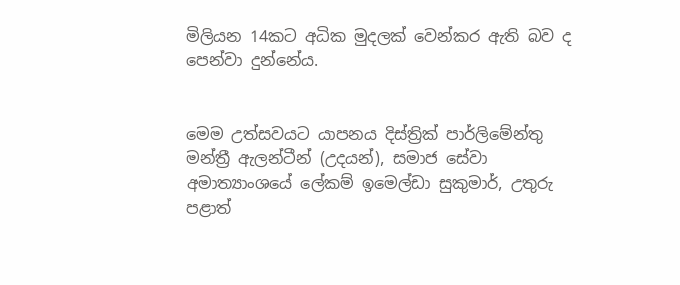මිලියන 14කට අධික මුදලක් වෙන්කර ඇති බව ද පෙන්වා දුන්නේය.


මෙම උත්සවයට යාපනය දිස්ත්‍රික් පාර්ලිමේන්තු මන්ත්‍රී ඇලන්ටීන් (උදයන්), සමාජ සේවා අමාත්‍යාංශයේ ලේකම් ඉමෙල්ඩා සුකුමාර්, උතුරු පළාත්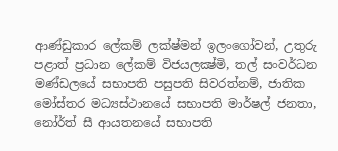ආණ්ඩුකාර ලේකම් ලක්ෂ්මන් ඉලංගෝවන්, උතුරු පළාත් ප්‍රධාන ලේකම් විජයලක්‍ෂ්මි, තල් සංවර්ධන මණ්ඩලයේ සභාපති පසුපති සිවරත්නම්, ජාතික මෝස්තර මධ්‍යස්ථානයේ සභාපති මාර්ෂල් ජනතා, නෝර්ත් සී ආයතනයේ සභාපති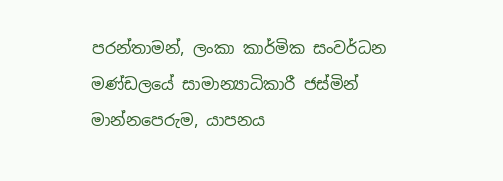පරන්තාමන්, ලංකා කාර්මික සංවර්ධන මණ්ඩලයේ සාමාන්‍යාධිකාරී ජස්මින් මාන්නපෙරුම, යාපනය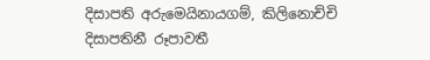දිසාපති අරුමෙයිනායගම්, කිලිනොච්චි දිසාපතිනී රූපාවතී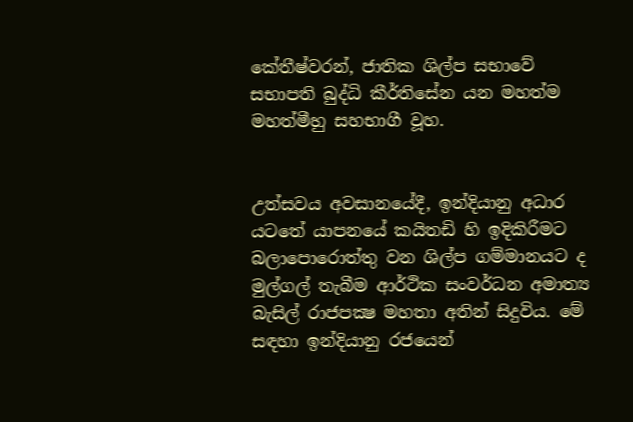කේතීෂ්වරන්, ජාතික ශිල්ප සභාවේ සභාපති බුද්ධි කීර්තිසේන යන මහත්ම මහත්මීහු සහභාගී වූහ.


උත්සවය අවසානයේදී, ඉන්දියානු අධාර යටතේ යාපනයේ කයිතඩි හි ඉදිකිරීමට බලාපොරොත්තු වන ශිල්ප ගම්මානයට ද මුල්ගල් තැබීම ආර්ථික සංවර්ධන අමාත්‍ය බැසිල් රාජපක්‍ෂ මහතා අතින් සිදුවිය. මේ සඳහා ඉන්දියානු රජයෙන්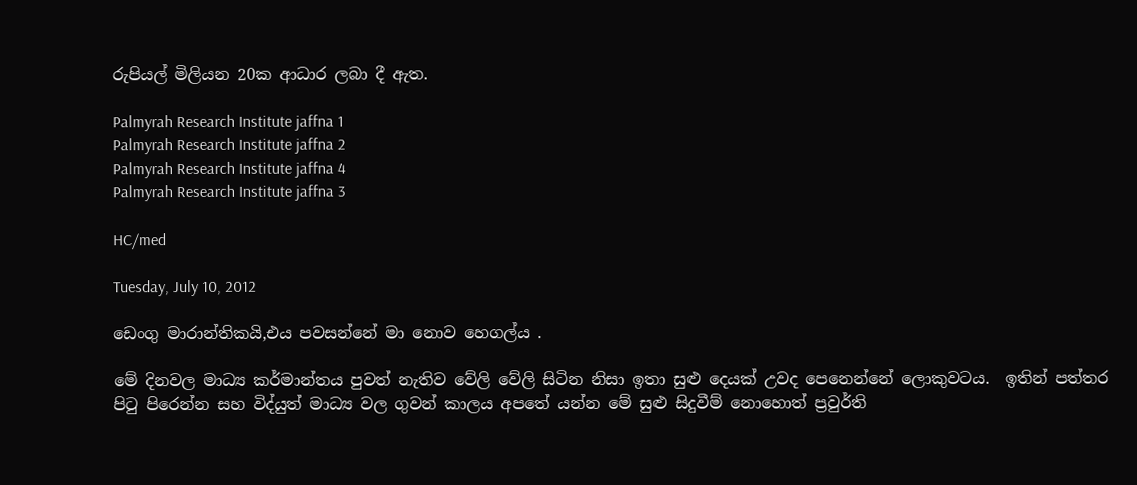රුපියල් මිලියන 20ක ආධාර ලබා දී ඇත.

Palmyrah Research Institute jaffna 1
Palmyrah Research Institute jaffna 2
Palmyrah Research Institute jaffna 4
Palmyrah Research Institute jaffna 3

HC/med

Tuesday, July 10, 2012

ඩෙංගු මාරාන්තිකයි,එය පවසන්නේ මා නොව හෙගල්ය .

මේ දිනවල මාධ්‍ය කර්මාන්තය පුවත් නැතිව වේලි වේලි සිටින නිසා ඉතා සුළු දෙයක් උවද පෙනෙන්නේ ලොකුවටය.  ඉතින් පත්තර පිටු පිරෙන්න සහ විද්යුත් මාධ්‍ය වල ගුවන් කාලය අපතේ යන්න මේ සුළු සිදුවීම් නොහොත් ප්‍රවුර්ති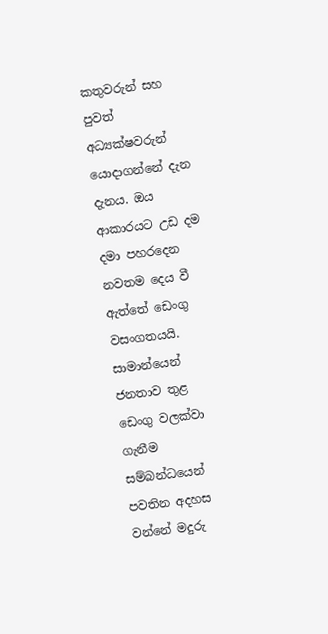කතුවරුන් සහ පුවත් අධ්‍යක්ෂවරුන් යොදාගන්නේ දැන දැනය. ඔය ආකාරයට උඩ දම දමා පහරදෙන නවතම දෙය වී ඇත්තේ ඩෙංගු වසංගතයයි.
සාමාන්යෙන් ජනතාව තුළ ඩෙංගු වලක්වා ගැනීම සම්බන්ධයෙන් පවතින අදහස වන්නේ මදුරු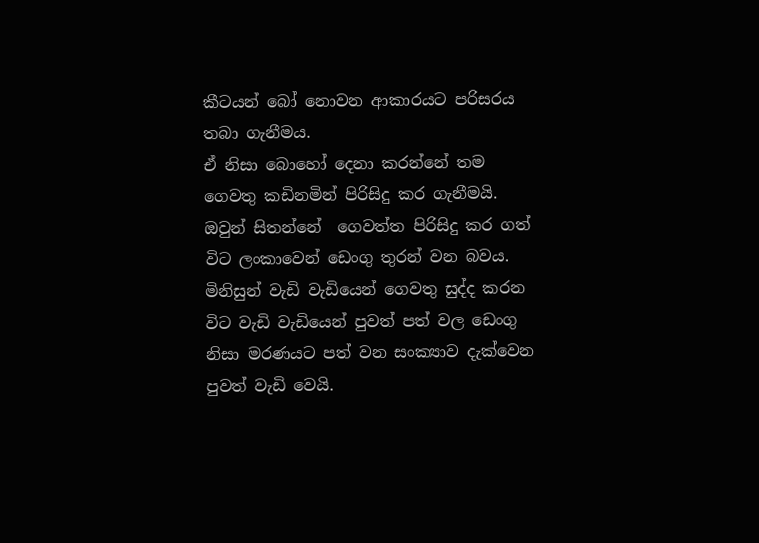කීටයන් බෝ නොවන ආකාරයට පරිසරය තබා ගැනීමය.
ඒ නිසා බොහෝ දෙනා කරන්නේ තම ගෙවතු කඩිනමින් පිරිසිදු කර ගැනීමයි. ඔවුන් සිතන්නේ  ගෙවත්ත පිරිසිදු කර ගත් විට ලංකාවෙන් ඩෙංගු තුරන් වන බවය. මිනිසුන් වැඩි වැඩියෙන් ගෙවතු සුද්ද කරන විට වැඩි වැඩියෙන් පුවත් පත් වල ඩෙංගු නිසා මරණයට පත් වන සංක්‍යාව දැක්වෙන පුවත් වැඩි වෙයි.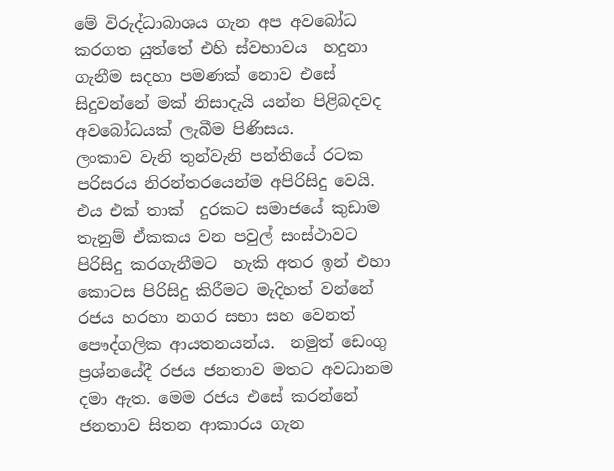මේ විරුද්ධාබාශය ගැන අප අවබෝධ කරගත යුත්තේ එහි ස්වභාවය  හදුනා ගැනීම සදහා පමණක් නොව එසේ සිදුවන්නේ මක් නිසාදැයි යන්න පිළිබදවද අවබෝධයක් ලැබීම පිණිසය.
ලංකාව වැනි තුන්වැනි පන්තියේ රටක පරිසරය නිරන්තරයෙන්ම අපිරිසිදු වෙයි. එය එක් තාක්  දුරකට සමාජයේ කුඩාම තැනුම් ඒකකය වන පවුල් සංස්ථාවට පිරිසිදු කරගැනීමට  හැකි අතර ඉන් එහා කොටස පිරිසිදු කිරීමට මැදිහත් වන්නේ රජය හරහා නගර සභා සහ වෙනත් පෞද්ගලික ආයතනයන්ය.  නමුත් ඩෙංගු ප්‍රශ්නයේදී රජය ජනතාව මතට අවධානම දමා ඇත. මෙම රජය එසේ කරන්නේ ජනතාව සිතන ආකාරය ගැන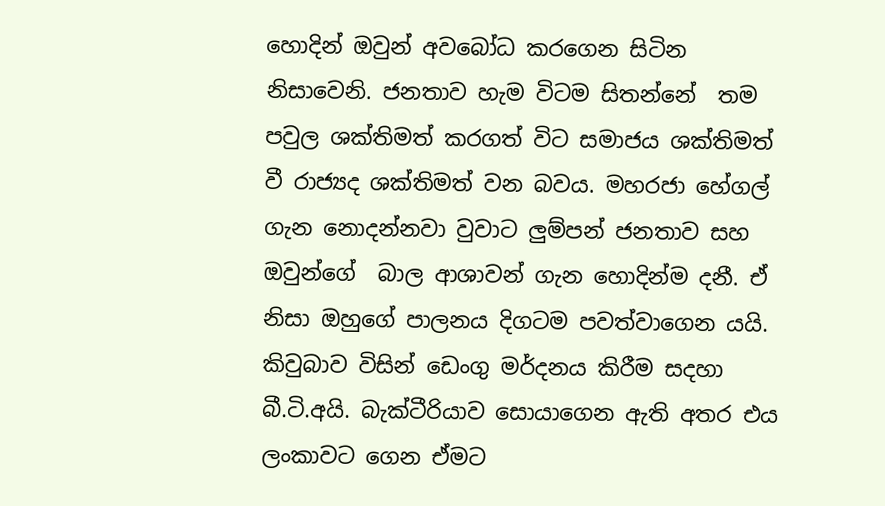හොදින් ඔවුන් අවබෝධ කරගෙන සිටින නිසාවෙනි. ජනතාව හැම විටම සිතන්නේ  තම පවුල ශක්තිමත් කරගත් විට සමාජය ශක්තිමත් වී රාජ්‍යද ශක්තිමත් වන බවය. මහරජා හේගල් ගැන නොදන්නවා වුවාට ලුම්පන් ජනතාව සහ ඔවුන්ගේ  බාල ආශාවන් ගැන හොදින්ම දනී. ඒ නිසා ඔහුගේ පාලනය දිගටම පවත්වාගෙන යයි.
කිවුබාව විසින් ඩෙංගු මර්දනය කිරීම සදහා බී.ටි.අයි. බැක්ටීරියාව සොයාගෙන ඇති අතර එය ලංකාවට ගෙන ඒමට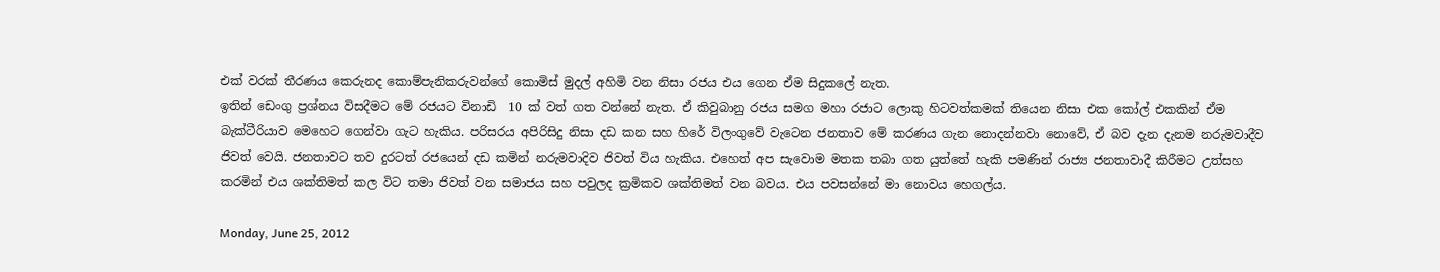එක් වරක් තීරණය කෙරුනද කොම්පැනිකරුවන්ගේ කොමිස් මුදල් අහිමි වන නිසා රජය එය ගෙන ඒම සිදුකලේ නැත.
ඉතින් ඩෙංගු ප්‍රශ්නය විසදීමට මේ රජයට විනාඩි  10 ක් වත් ගත වන්නේ නැත. ඒ කිවුබානු රජය සමග මහා රජාට ලොකු හිටවත්කමක් තියෙන නිසා එක කෝල් එකකින් ඒම බැක්ටීරියාව මෙහෙට ගෙන්වා ගැට හැකිය. පරිසරය අපිරිසිදු නිසා දඩ කන සහ හිරේ විලංගුවේ වැටෙන ජනතාව මේ කරණය ගැන නොදන්නවා නොවේ, ඒ බව දැන දැනම නරුමවාදීව ජිවත් වෙයි. ජනතාවට තව දුරටත් රජයෙන් දඩ කමින් නරුමවාදිව ජිවත් විය හැකිය. එහෙත් අප සැවොම මතක තබා ගත යුත්තේ හැකි පමණින් රාජ්‍ය ජනතාවාදී කිරීමට උත්සහ කරමින් එය ශක්තිමත් කල විට තමා ජිවත් වන සමාජය සහ පවුලද ක්‍රමිකව ශක්තිමත් වන බවය. එය පවසන්නේ මා නොවය හෙගල්ය.

Monday, June 25, 2012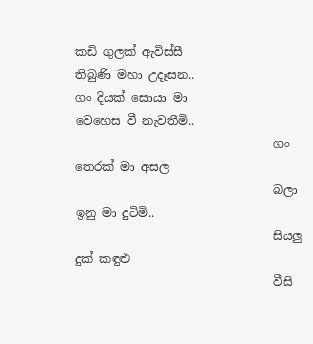කඩි ගුලක් ඇවිස්සී
තිබුණි මහා උදෑසන..
ගං දියක් සොයා මා
වෙහෙස වී නැවතීමි..
                                 ගං තෙරක් මා අසල
                                 බලා ඉනු මා දුටිමි..
                                 සියලු දුක් කඳුළු
                                 වීසි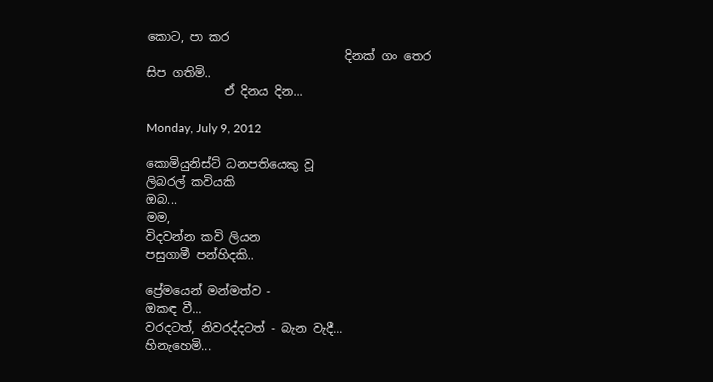කොට, පා කර
                                 දිනක් ගං තෙර සිප ගතිමි..
             ඒ දිනය දින...

Monday, July 9, 2012

කොමියුනිස්ට් ධනපතියෙකු වූ
ලිබරල් කවියකි
ඔබ...
මම,
විදවන්න කවි ලියන
පසුගාමී පන්හිදකි..

ප්‍රේමයෙන් මන්මත්ව -
ඔකඳ වී...
වරදටත්, නිවරද්දටත් - බැන වැදී...
හිනැහෙමි...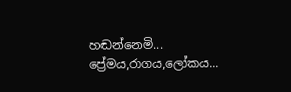හඬන්නෙමි...
ප්‍රේමය,රාගය,ලෝකය...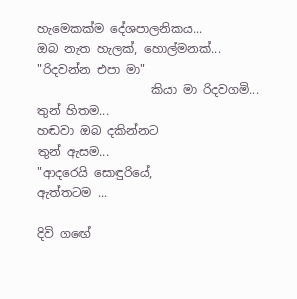හැමෙකක්ම දේශපාලනිකය...
ඔබ නැත හැලක්, හොල්මනක්...
"රිදවන්න එපා මා"
                   කියා මා රිදවගමි...
තුන් හිතම...
හඬවා ඔබ දකින්නට
තුන් ඇසම...
"ආදරෙයි සොඳුරියේ,
ඇත්තටම ...

දිවි ගඟේ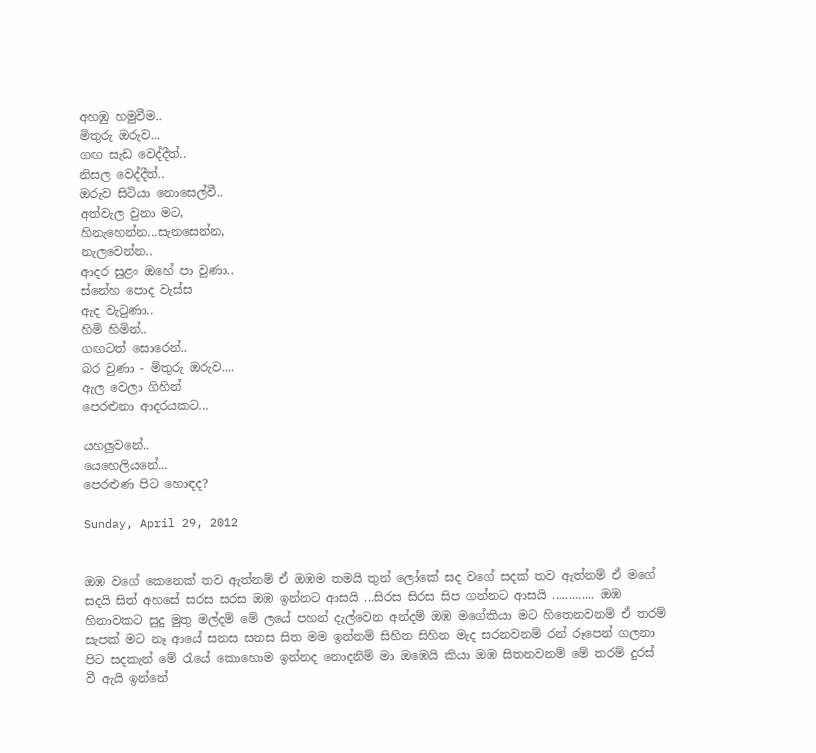අහඹු හමුවීම..
මිතුරු ඔරුව...
ගඟ සැඩ වෙද්දීත්..
නිසල වෙද්දීත්..
ඔරුව සිටියා නොසෙල්වී..
අත්වැල වුනා මට,
හිනැහෙන්න...සැනසෙන්න,
නැලවෙන්න..
ආදර සුළං ඔහේ පා වුණා..
ස්නේහ පොද වැස්ස
ඇද වැටුණා..
හිමි හිමින්..
ගඟටත් සොරෙන්..
බර වුණා - මිතුරු ඔරුව....
ඇල වෙලා ගිහින්
පෙරළුනා ආදරයකට...

යහලුවනේ..
යෙහෙලියනේ...
පෙරළුණ පිට හොඳද?

Sunday, April 29, 2012


ඔඹ වගේ කෙනෙක් තව ඇත්නම් ඒ ඔඹම තමයි තුන් ලෝකේ සද වගේ සදක් තව ඇත්නම් ඒ මගේ සදයි සිත් අහසේ සරස සරස ඔඹ ඉන්නට ආසයි ...සිරස සිරස සිප ගන්නට ආසයි ............. ඔඹ හිනාවකට සුදු මුතු මල්දම් මේ ලයේ පහන් දැල්වෙන අන්දම් ඔඹ මගේකියා මට හිතෙනවනම් ඒ තරම් සැපක් මට නෑ ආයේ සනස සනස සිත මම ඉන්නම් සිහින සිහින මැද සරනවනම් රන් රූපෙන් ගලනා පිට සදකැන් මේ රැයේ කොහොම ඉන්නද නොදනිම් මා ඔඹෙයි කියා ඔඹ සිතනවනම් මේ තරම් දුරස් වී ඇයි ඉන්නේ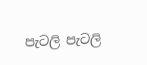පැටලි පැටලි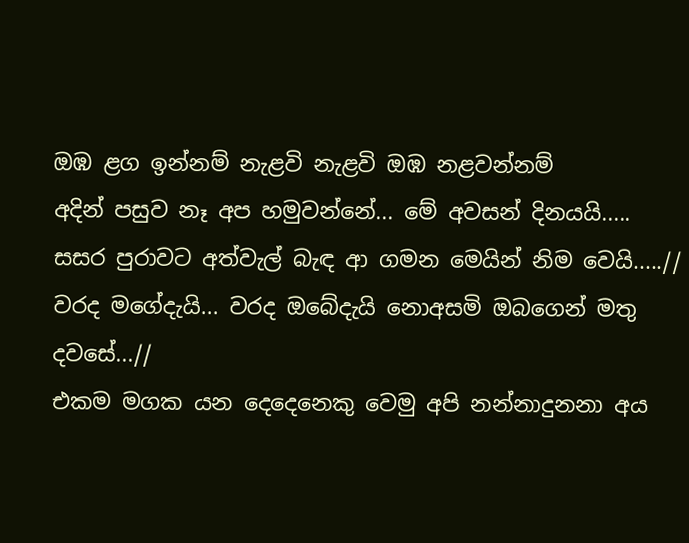ඔඹ ළග ඉන්නම් නැළවි නැළවි ඔඹ නළවන්නම්
අදින් පසුව නෑ අප හමුවන්නේ... මේ අවසන් දිනයයි.....
සසර පුරාවට අත්වැල් බැඳ ආ ගමන මෙයින් නිම වෙයි.....//
වරද මගේදැයි... වරද ඔබේදැයි නොඅසමි ඔබගෙන් මතු දවසේ...//
එකම මගක යන දෙදෙනෙකු වෙමු අපි නන්නාදුනනා අය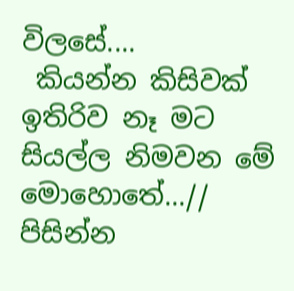විලසේ....
 කියන්න කිසිවක් ඉතිරිව නෑ මට සියල්ල නිමවන මේ මොහොතේ...//
පිසින්න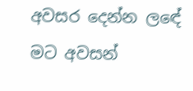අවසර දෙන්න ලඳේ මට අවසන්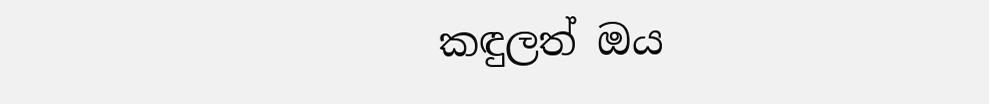කඳුලත් ඔය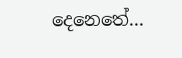දෙනෙතේ...